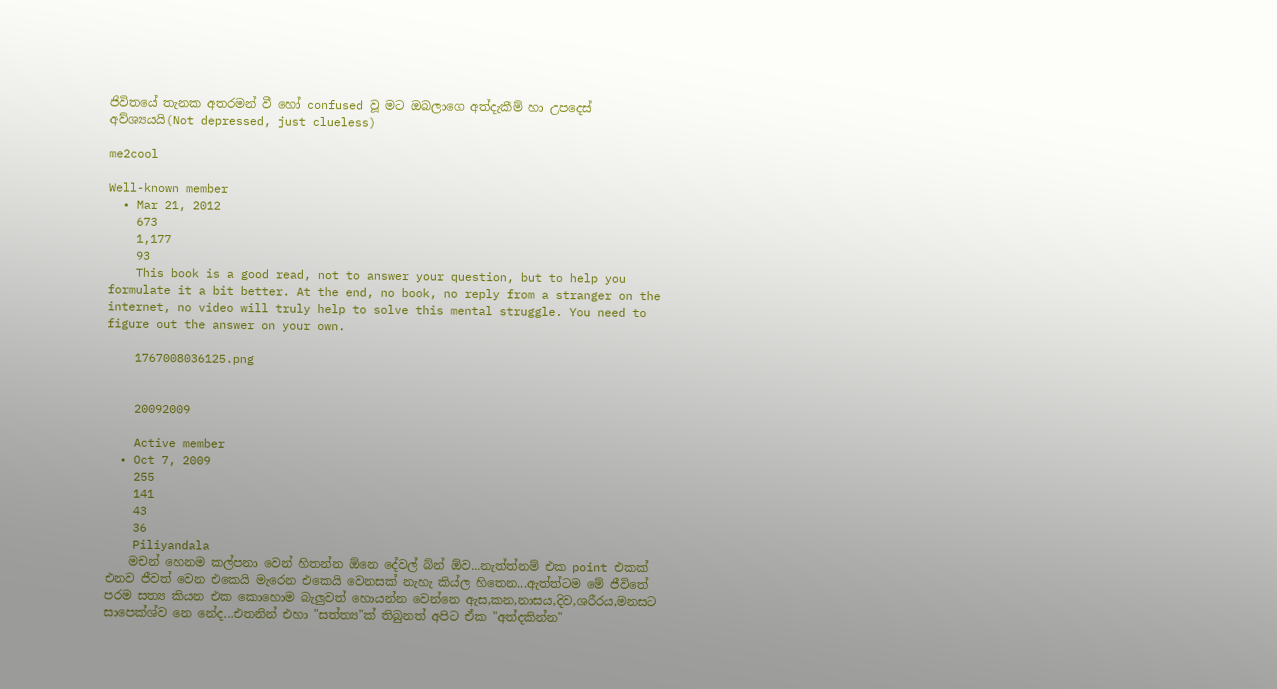ජිවිතයේ තැනක අතරමන් වී හෝ confused වූ මට ඔබලාගෙ අත්දැකීම් හා උපදෙස් අව්ශ්‍යයයි(Not depressed, just clueless)

me2cool

Well-known member
  • Mar 21, 2012
    673
    1,177
    93
    This book is a good read, not to answer your question, but to help you formulate it a bit better. At the end, no book, no reply from a stranger on the internet, no video will truly help to solve this mental struggle. You need to figure out the answer on your own.

    1767008036125.png


    20092009

    Active member
  • Oct 7, 2009
    255
    141
    43
    36
    Piliyandala
    මචන් හෙනම කල්පනා වෙන් හිතන්න ඕනෙ දේවල් බ්න් ඕව...නැත්ත්නම් එක point එකක් එනව ජීවත් වෙන එකෙයි මැරෙන එකෙයි වෙනසක් නැහැ කිය්ල හිතෙන...ඇත්ත්ටම මේ ජීවිතේ පරම සත්‍ය කියන එක කොහොම බැලුවත් හොයන්න වෙන්නෙ ඇස,කන,නාසය,දිව,ශරීරය,මනසට සාපෙක්ශ්ව නෙ නේද...එතනින් එහා "සත්ත්‍ය"ක් තිබුනත් අපිට ඒක "අත්දකින්න"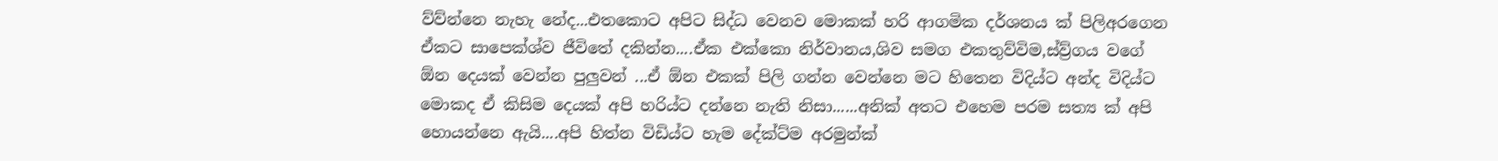ව්ව්න්නෙ නැහැ නේද...එතකොට අපිට සිද්ධ වෙනව මොකක් හරි ආගමික දර්ශනය ක් පිලිඅරගෙන ඒකට සාපෙක්ශ්ව ජීවිතේ දකින්න....ඒක එක්කො නිර්වානය,ශිව සමග එකතුව්විම,ස්ව්‍ර්ගය වගේ ඕන දෙයක් වෙන්න පුලුවන් ...ඒ ඕන එකක් පිලි ගන්න වෙන්නෙ මට හිතෙන විදිය්ට අන්ද විදිය්ට මොකද ඒ කිසිම දෙයක් අපි හරිය්ට දන්නෙ නැති නිසා......අනික් අතට එහෙම පරම සත්‍ය ක් අපි හොයන්නෙ ඇයි....අපි හිත්න විඩිය්ට හැම දේක්ට්ම අරමුන්ක්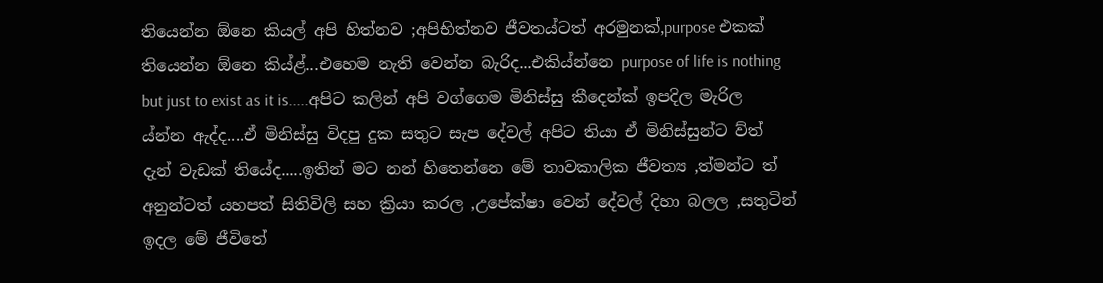තියෙන්න ඕනෙ කියල් අපි හිත්නව ;අපිභිත්නව ජීවතය්ටත් අරමුනක්,purpose එකක් තියෙන්න ඕනෙ කිය්ළ්...එහෙම නැති වෙන්න බැරිද...එකිය්න්නෙ purpose of life is nothing but just to exist as it is.....අපිට කලින් අපි වග්ගෙම මිනිස්සු කීදෙන්ක් ඉපදිල මැරිල ය්න්න ඇද්ද....ඒ මිනිස්සු විදපු දුක සතුට සැප දේවල් අපිට තියා ඒ මිනිස්සුන්ට ව්ත් දැන් වැඩක් තියේද.....ඉතින් මට නන් හිතෙන්නෙ මේ තාවකාලික ජීවත්‍ය ,ත්මන්ට ත් අනුන්ටත් යහපත් සිතිවිලි සහ ක්‍රියා කරල ,උපේක්ෂා වෙන් දේවල් දිහා බලල ,සතුටින් ඉදල මේ ජීවිතේ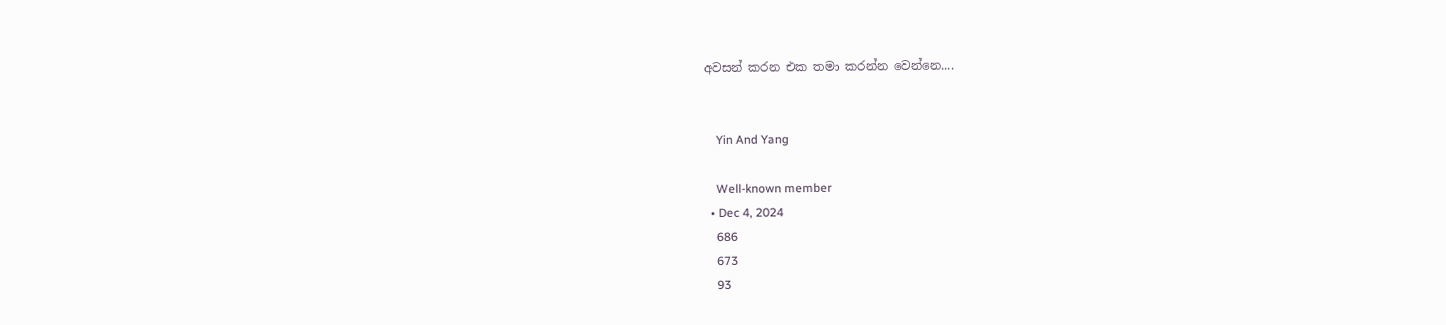අවසන් කරන එක තමා කරන්න වෙන්නෙ....


    Yin And Yang

    Well-known member
  • Dec 4, 2024
    686
    673
    93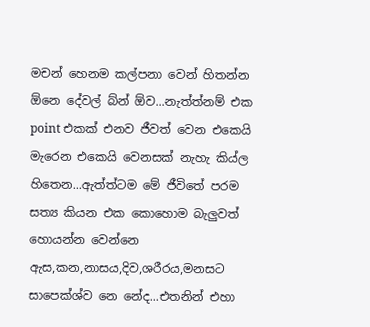මචන් හෙනම කල්පනා වෙන් හිතන්න ඕනෙ දේවල් බ්න් ඕව...නැත්ත්නම් එක point එකක් එනව ජීවත් වෙන එකෙයි මැරෙන එකෙයි වෙනසක් නැහැ කිය්ල හිතෙන...ඇත්ත්ටම මේ ජීවිතේ පරම සත්‍ය කියන එක කොහොම බැලුවත් හොයන්න වෙන්නෙ ඇස,කන,නාසය,දිව,ශරීරය,මනසට සාපෙක්ශ්ව නෙ නේද...එතනින් එහා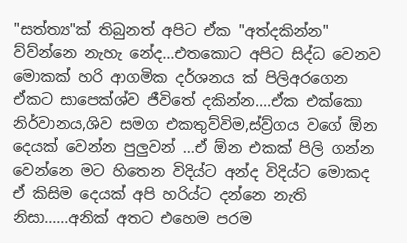"සත්ත්‍ය"ක් තිබුනත් අපිට ඒක "අත්දකින්න" ව්ව්න්නෙ නැහැ නේද...එතකොට අපිට සිද්ධ වෙනව මොකක් හරි ආගමික දර්ශනය ක් පිලිඅරගෙන ඒකට සාපෙක්ශ්ව ජීවිතේ දකින්න....ඒක එක්කො නිර්වානය,ශිව සමග එකතුව්විම,ස්ව්‍ර්ගය වගේ ඕන දෙයක් වෙන්න පුලුවන් ...ඒ ඕන එකක් පිලි ගන්න වෙන්නෙ මට හිතෙන විදිය්ට අන්ද විදිය්ට මොකද ඒ කිසිම දෙයක් අපි හරිය්ට දන්නෙ නැති නිසා......අනික් අතට එහෙම පරම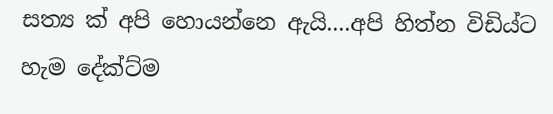සත්‍ය ක් අපි හොයන්නෙ ඇයි....අපි හිත්න විඩිය්ට හැම දේක්ට්ම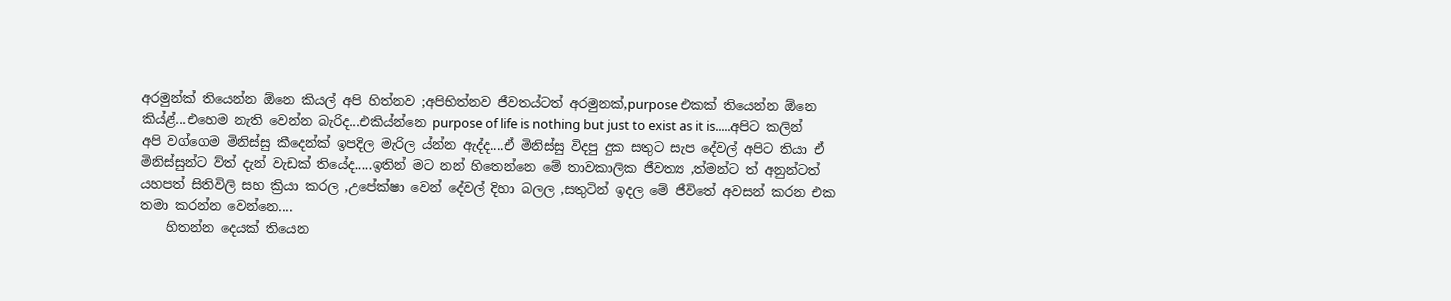අරමුන්ක් තියෙන්න ඕනෙ කියල් අපි හිත්නව ;අපිභිත්නව ජීවතය්ටත් අරමුනක්,purpose එකක් තියෙන්න ඕනෙ කිය්ළ්...එහෙම නැති වෙන්න බැරිද...එකිය්න්නෙ purpose of life is nothing but just to exist as it is.....අපිට කලින් අපි වග්ගෙම මිනිස්සු කීදෙන්ක් ඉපදිල මැරිල ය්න්න ඇද්ද....ඒ මිනිස්සු විදපු දුක සතුට සැප දේවල් අපිට තියා ඒ මිනිස්සුන්ට ව්ත් දැන් වැඩක් තියේද.....ඉතින් මට නන් හිතෙන්නෙ මේ තාවකාලික ජීවත්‍ය ,ත්මන්ට ත් අනුන්ටත් යහපත් සිතිවිලි සහ ක්‍රියා කරල ,උපේක්ෂා වෙන් දේවල් දිහා බලල ,සතුටින් ඉදල මේ ජීවිතේ අවසන් කරන එක තමා කරන්න වෙන්නෙ....
    හිතන්න දෙයක් තියෙන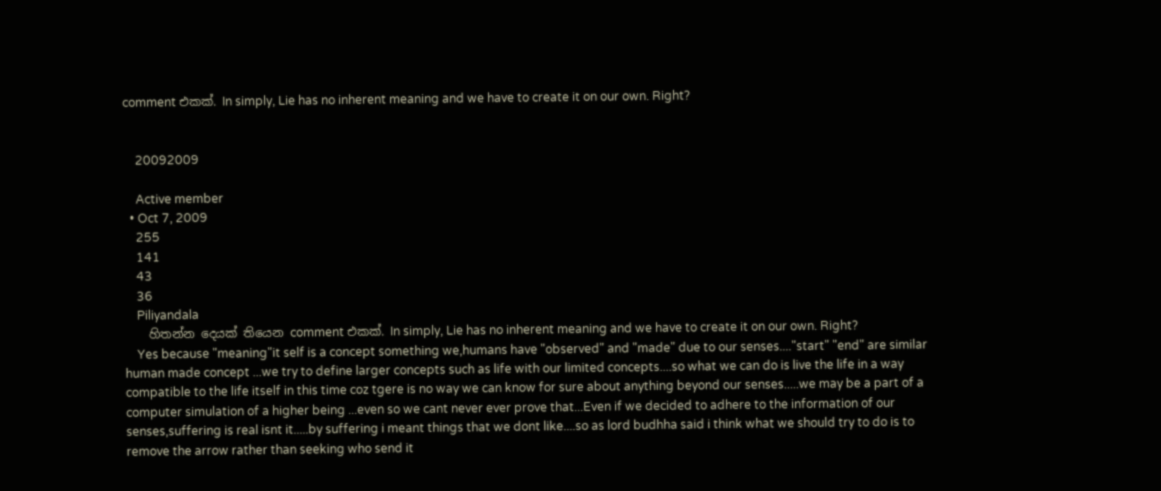comment එකක්. In simply, Lie has no inherent meaning and we have to create it on our own. Right?


    20092009

    Active member
  • Oct 7, 2009
    255
    141
    43
    36
    Piliyandala
    හිතන්න දෙයක් තියෙන comment එකක්. In simply, Lie has no inherent meaning and we have to create it on our own. Right?
    Yes because "meaning"it self is a concept something we,humans have "observed" and "made" due to our senses...."start" "end" are similar human made concept ...we try to define larger concepts such as life with our limited concepts....so what we can do is live the life in a way compatible to the life itself in this time coz tgere is no way we can know for sure about anything beyond our senses.....we may be a part of a computer simulation of a higher being ...even so we cant never ever prove that...Even if we decided to adhere to the information of our senses,suffering is real isnt it.....by suffering i meant things that we dont like....so as lord budhha said i think what we should try to do is to remove the arrow rather than seeking who send it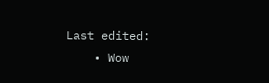Last edited:
    • Wow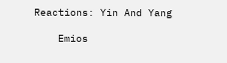Reactions: Yin And Yang

    Emios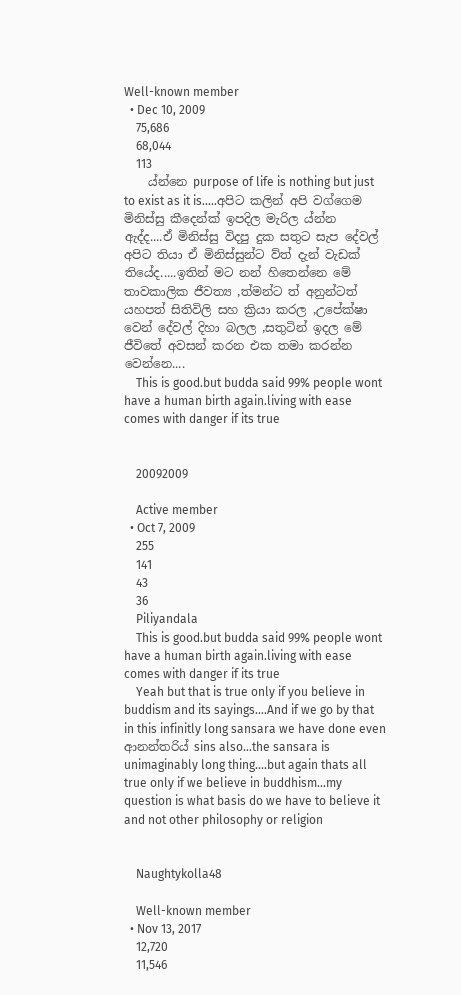Well-known member
  • Dec 10, 2009
    75,686
    68,044
    113
    ය්න්නෙ purpose of life is nothing but just to exist as it is.....අපිට කලින් අපි වග්ගෙම මිනිස්සු කීදෙන්ක් ඉපදිල මැරිල ය්න්න ඇද්ද....ඒ මිනිස්සු විදපු දුක සතුට සැප දේවල් අපිට තියා ඒ මිනිස්සුන්ට ව්ත් දැන් වැඩක් තියේද.....ඉතින් මට නන් හිතෙන්නෙ මේ තාවකාලික ජීවත්‍ය ,ත්මන්ට ත් අනුන්ටත් යහපත් සිතිවිලි සහ ක්‍රියා කරල ,උපේක්ෂා වෙන් දේවල් දිහා බලල ,සතුටින් ඉදල මේ ජීවිතේ අවසන් කරන එක තමා කරන්න වෙන්නෙ....
    This is good.but budda said 99% people wont have a human birth again.living with ease comes with danger if its true


    20092009

    Active member
  • Oct 7, 2009
    255
    141
    43
    36
    Piliyandala
    This is good.but budda said 99% people wont have a human birth again.living with ease comes with danger if its true
    Yeah but that is true only if you believe in buddism and its sayings....And if we go by that in this infinitly long sansara we have done even ආනන්තරිය් sins also...the sansara is unimaginably long thing....but again thats all true only if we believe in buddhism...my question is what basis do we have to believe it and not other philosophy or religion


    Naughtykolla48

    Well-known member
  • Nov 13, 2017
    12,720
    11,546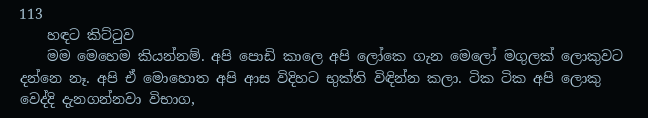113
    හඳට කිට්ටුව
    මම මෙහෙම කියන්නම්. අපි පොඩි කාලෙ අපි ලෝකෙ ගැන මෙලෝ මගුලක් ලොකුවට දන්නෙ නෑ. අපි ඒ මොහොත අපි ආස විදිහට භුක්ති විඳින්න කලා. ටික ටික අපි ලොකු වෙද්දි දැනගන්නවා විභාග,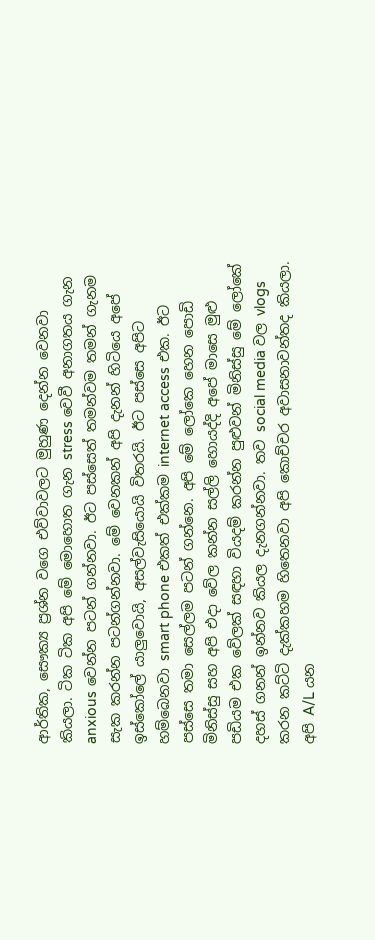ආර්තික, සෞක්‍ය ප්‍රශ්න වගෙ එව්වාවලට මුහුණ දෙන්න වෙනවා කියලා. ටික ටික අපි මේ මොහොත ගැන stress වෙවී අනාගතය ගැන anxious වෙන්න පටන් ගන්නවා. ඊට පස්සෙත් තමන්වම තමන් ගැනම සැක කරන්න පටන්ගන්නවා. මේ වෙනකන් අපි දැනන් හිටියෙ අපේ ඉස්කෝලේ යාලුවොයි, අසල්වැසියොයි විතරයි. ඊට පස්සෙ අපිට හම්බෙනවා smart phone එකත් එක්කම internet access එක. ඊට පස්සෙ තමා සෙල්ලම පටන් ගන්නෙ. අපි මේ ලෝකෙ හෙන පොඩි මිනිස්සු සහ අපි එදා වේල කන්න සල්ලි හොයද්දි අපේ මාසෙ මුළු පඩියම එක වේලක් සඳහා වියදම් කරන්න පුළුවන් මිනිස්සු මේ ලෝකේ දහස් ගනන් ඉන්නව කියල දැනගන්නවා. තව social media වල vlogs කරන කට්ටි දැක්කහම හිතෙනවා අපි කොච්චර අවාසනාවන්තද කියලා. අපි A/L යන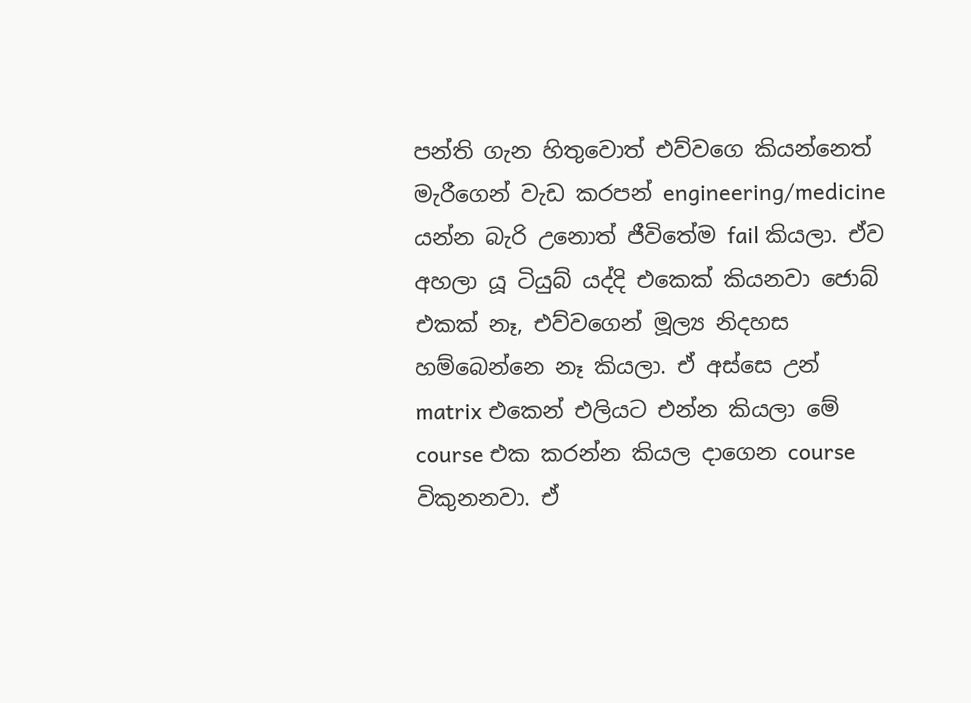පන්ති ගැන හිතුවොත් එව්වගෙ කියන්නෙත් මැරීගෙන් වැඩ කරපන් engineering/medicine යන්න බැරි උනොත් ජීවිතේම fail කියලා. ඒව අහලා යූ ටියුබ් යද්දි එකෙක් කියනවා ජොබ් එකක් නෑ, එව්වගෙන් මූල්‍ය නිදහස හම්බෙන්නෙ නෑ කියලා. ඒ අස්සෙ උන් matrix එකෙන් එලියට එන්න කියලා මේ course එක කරන්න කියල දාගෙන course විකුනනවා. ඒ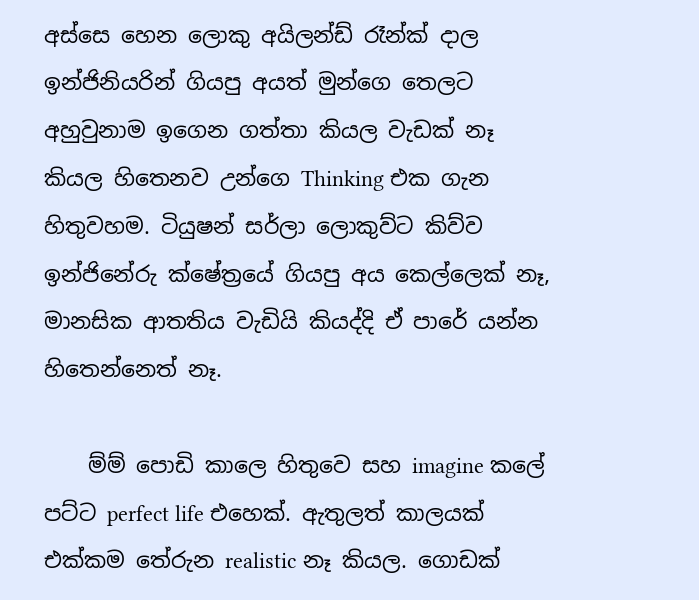අස්සෙ හෙන ලොකු අයිලන්ඩ් රෑන්ක් දාල ඉන්ජිනියරින් ගියපු අයත් මුන්ගෙ තෙලට අහුවුනාම ඉගෙන ගත්තා කියල වැඩක් නෑ කියල හිතෙනව උන්ගෙ Thinking එක ගැන හිතුවහම. ටියුෂන් සර්ලා ලොකුව්ට කිව්ව ඉන්ජිනේරු ක්ෂේත්‍රයේ ගියපු අය කෙල්ලෙක් නෑ, මානසික ආතතිය වැඩියි කියද්දි ඒ පාරේ යන්න හිතෙන්නෙත් නෑ.

    ම්ම් පොඩි කාලෙ හිතුවෙ සහ imagine කලේ පට්ට perfect life එහෙක්. ඇතුලත් කාලයක් එක්කම තේරුන realistic නෑ කියල. ගොඩක්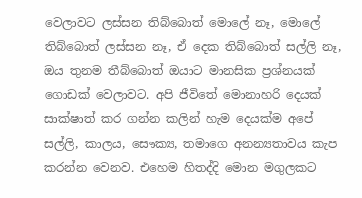වෙලාවට ලස්සන තිබ්බොත් මොලේ නෑ, මොලේ තිබ්බොත් ලස්සන නෑ, ඒ දෙක තිබ්බොත් සල්ලි නෑ, ඔය තුනම තීබ්බොත් ඔයාට මානසික ප්‍රශ්නයක් ගොඩක් වෙලාවට. අපි ජීවිතේ මොනාහරි දෙයක් සාක්ෂාත් කර ගන්න කලින් හැම දෙයක්ම අපේ සල්ලි, කාලය, සෞක්‍ය, තමාගෙ අනන්‍යතාවය කැප කරන්න වෙනව. එහෙම හිතද්දි මොන මගුලකට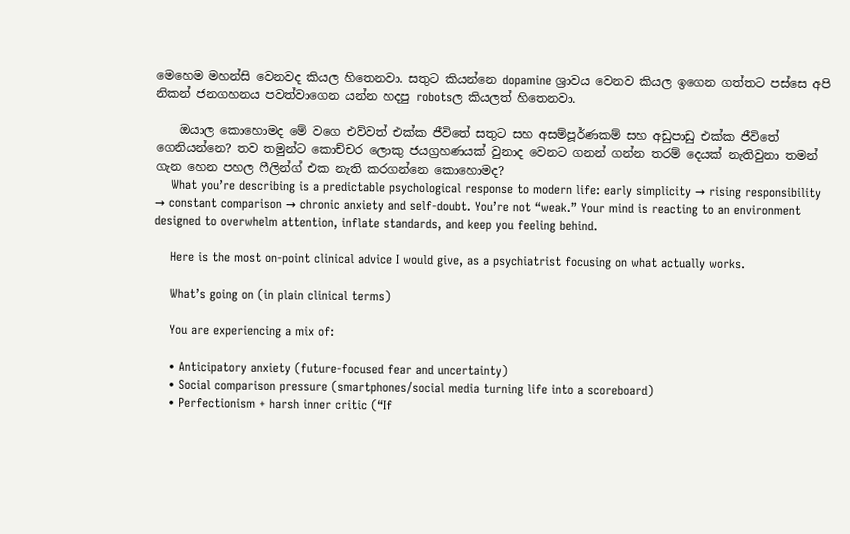මෙහෙම මහන්සි වෙනවද කියල හිතෙනවා. සතුට කියන්නෙ dopamine ශ්‍රාවය වෙනව කියල ඉගෙන ගත්තට පස්සෙ අපි නිකන් ජනගහනය පවත්වාගෙන යන්න හදපු robotsල කියලත් හිතෙනවා.

    ඔයාල කොහොමද මේ වගෙ එව්වත් එක්ක ජීවිතේ සතුට සහ අසම්පූර්ණකම් සහ අඩුපාඩු එක්ක ජීවිතේ ගෙනියන්නෙ? තව තමුන්ට කොච්චර ලොකු ජයග්‍රහණයක් වුනාද වෙනට ගනන් ගන්න තරම් දෙයක් නැතිවුනා තමන් ගැන හෙන පහල ෆීලින්ග් එක නැති කරගන්නෙ කොහොමද?
    What you’re describing is a predictable psychological response to modern life: early simplicity → rising responsibility → constant comparison → chronic anxiety and self-doubt. You’re not “weak.” Your mind is reacting to an environment designed to overwhelm attention, inflate standards, and keep you feeling behind.

    Here is the most on-point clinical advice I would give, as a psychiatrist focusing on what actually works.

    What’s going on (in plain clinical terms)

    You are experiencing a mix of:

    • Anticipatory anxiety (future-focused fear and uncertainty)
    • Social comparison pressure (smartphones/social media turning life into a scoreboard)
    • Perfectionism + harsh inner critic (“If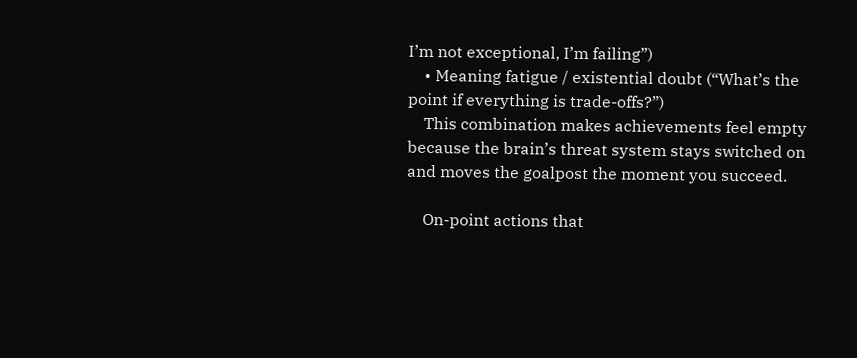I’m not exceptional, I’m failing”)
    • Meaning fatigue / existential doubt (“What’s the point if everything is trade-offs?”)
    This combination makes achievements feel empty because the brain’s threat system stays switched on and moves the goalpost the moment you succeed.

    On-point actions that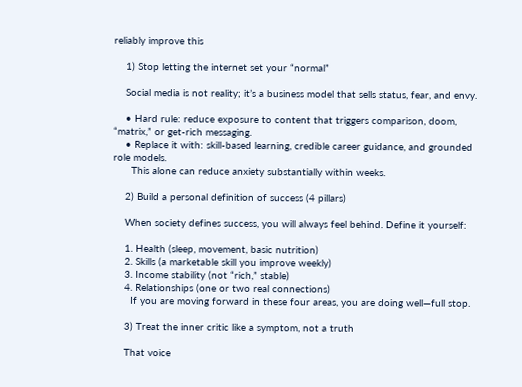reliably improve this

    1) Stop letting the internet set your “normal”

    Social media is not reality; it’s a business model that sells status, fear, and envy.

    • Hard rule: reduce exposure to content that triggers comparison, doom, “matrix,” or get-rich messaging.
    • Replace it with: skill-based learning, credible career guidance, and grounded role models.
      This alone can reduce anxiety substantially within weeks.

    2) Build a personal definition of success (4 pillars)

    When society defines success, you will always feel behind. Define it yourself:

    1. Health (sleep, movement, basic nutrition)
    2. Skills (a marketable skill you improve weekly)
    3. Income stability (not “rich,” stable)
    4. Relationships (one or two real connections)
      If you are moving forward in these four areas, you are doing well—full stop.

    3) Treat the inner critic like a symptom, not a truth

    That voice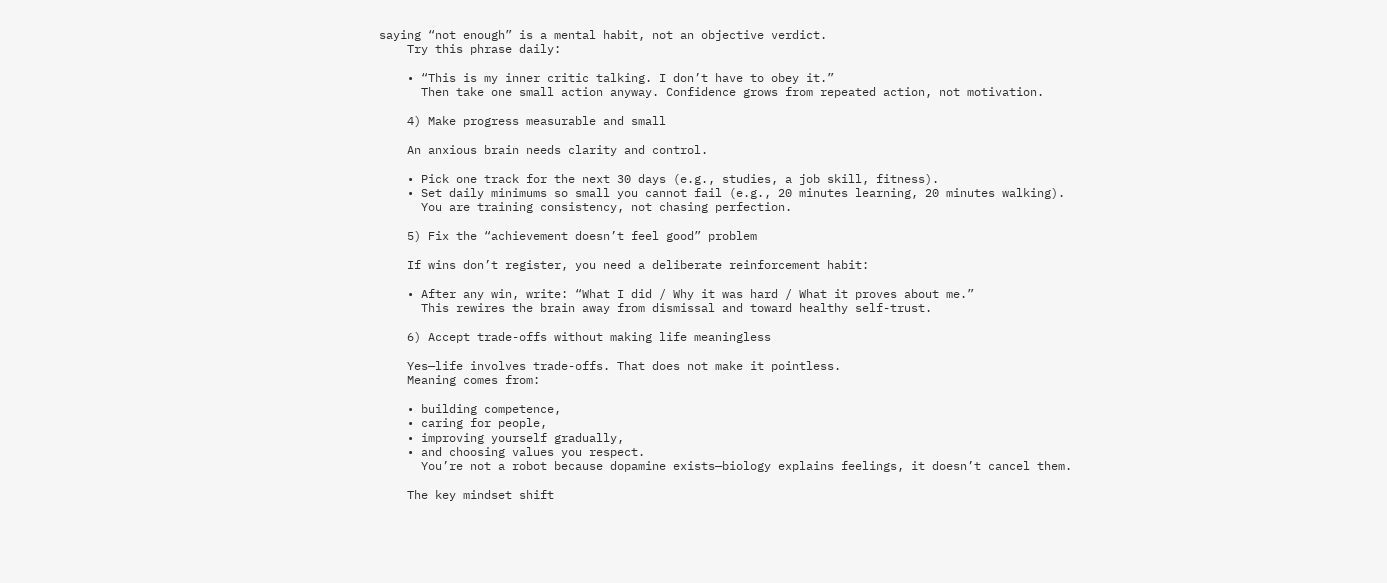saying “not enough” is a mental habit, not an objective verdict.
    Try this phrase daily:

    • “This is my inner critic talking. I don’t have to obey it.”
      Then take one small action anyway. Confidence grows from repeated action, not motivation.

    4) Make progress measurable and small

    An anxious brain needs clarity and control.

    • Pick one track for the next 30 days (e.g., studies, a job skill, fitness).
    • Set daily minimums so small you cannot fail (e.g., 20 minutes learning, 20 minutes walking).
      You are training consistency, not chasing perfection.

    5) Fix the “achievement doesn’t feel good” problem

    If wins don’t register, you need a deliberate reinforcement habit:

    • After any win, write: “What I did / Why it was hard / What it proves about me.”
      This rewires the brain away from dismissal and toward healthy self-trust.

    6) Accept trade-offs without making life meaningless

    Yes—life involves trade-offs. That does not make it pointless.
    Meaning comes from:

    • building competence,
    • caring for people,
    • improving yourself gradually,
    • and choosing values you respect.
      You’re not a robot because dopamine exists—biology explains feelings, it doesn’t cancel them.

    The key mindset shift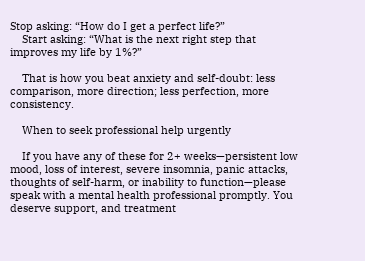Stop asking: “How do I get a perfect life?”
    Start asking: “What is the next right step that improves my life by 1%?”

    That is how you beat anxiety and self-doubt: less comparison, more direction; less perfection, more consistency.

    When to seek professional help urgently

    If you have any of these for 2+ weeks—persistent low mood, loss of interest, severe insomnia, panic attacks, thoughts of self-harm, or inability to function—please speak with a mental health professional promptly. You deserve support, and treatment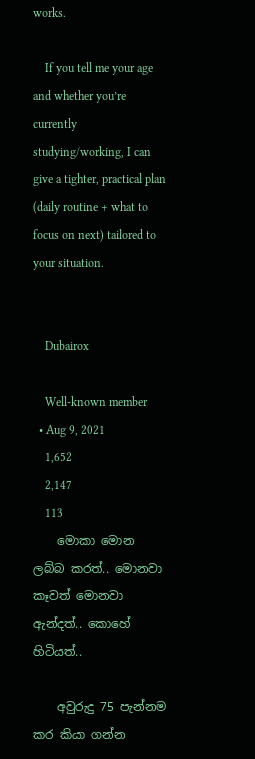works.

    If you tell me your age and whether you’re currently studying/working, I can give a tighter, practical plan (daily routine + what to focus on next) tailored to your situation.


    Dubairox

    Well-known member
  • Aug 9, 2021
    1,652
    2,147
    113
    මොකා මොන ලබ්බ කරත්.. මොනවා කෑවත් මොනවා ඇන්දත්.. කොහේ හිටියත්..

    අවුරුදු 75 පැන්නම කර කියා ගන්න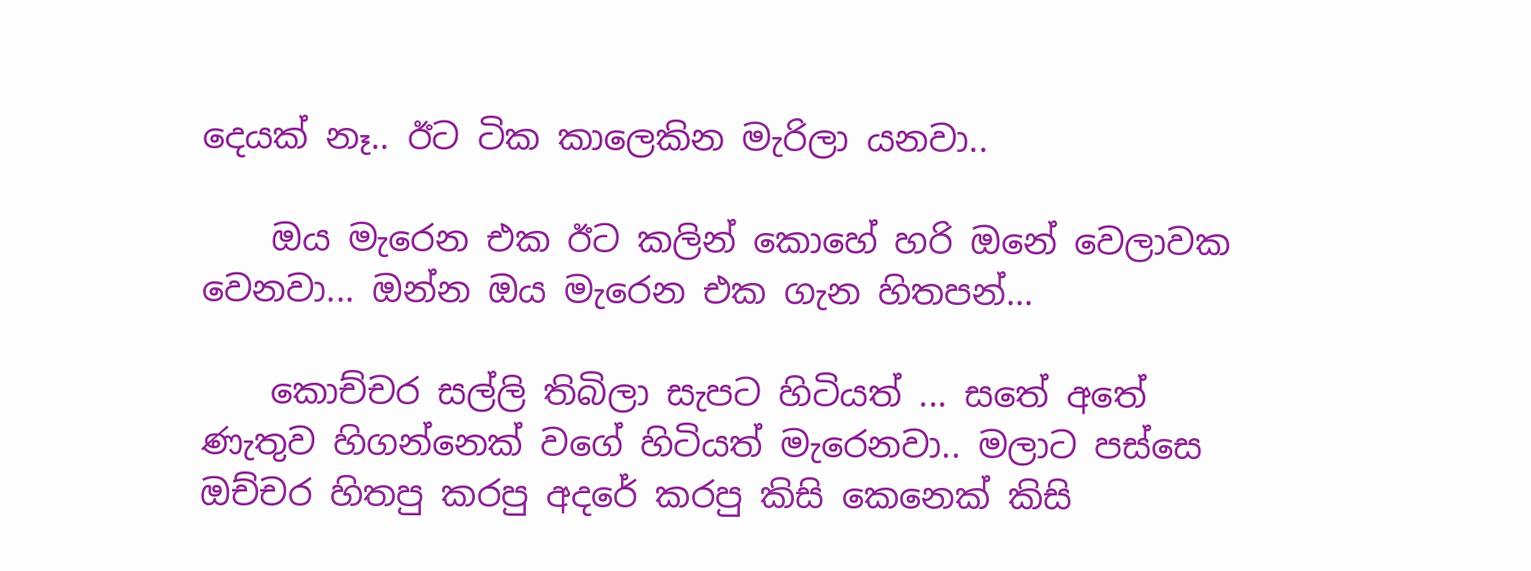දෙයක් නෑ.. ඊට ටික කාලෙකින මැරිලා යනවා..

    ඔය මැරෙන එක ඊට කලින් කොහේ හරි ඔනේ වෙලාවක වෙනවා... ඔන්න ඔය මැරෙන එක ගැන හිතපන්...

    කොච්චර සල්ලි තිබිලා සැපට හිටියත් ... සතේ අතේ ණැතුව හිගන්නෙක් වගේ හිටියත් මැරෙනවා.. මලාට පස්සෙ ඔච්චර හිතපු කරපු අදරේ කරපු කිසි කෙනෙක් කිසි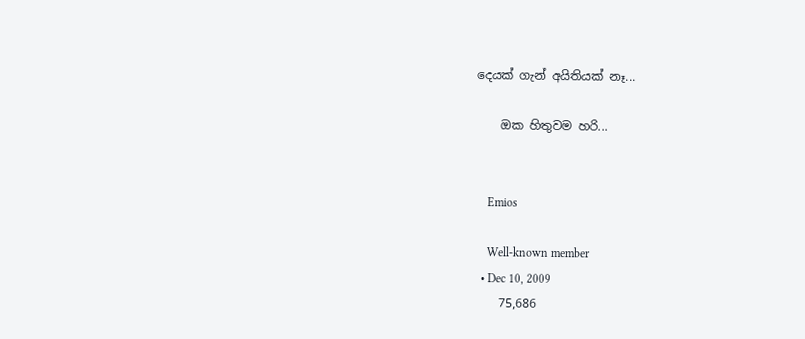දෙයක් ගැන් අයිතියක් නෑ...

    ඔක හිතුවම හරි...


    Emios

    Well-known member
  • Dec 10, 2009
    75,686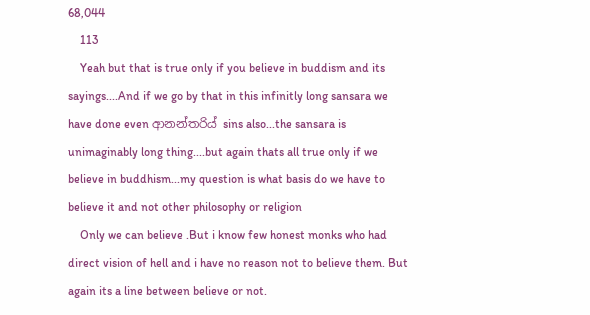68,044
    113
    Yeah but that is true only if you believe in buddism and its sayings....And if we go by that in this infinitly long sansara we have done even ආනන්තරිය් sins also...the sansara is unimaginably long thing....but again thats all true only if we believe in buddhism...my question is what basis do we have to believe it and not other philosophy or religion
    Only we can believe .But i know few honest monks who had direct vision of hell and i have no reason not to believe them. But again its a line between believe or not.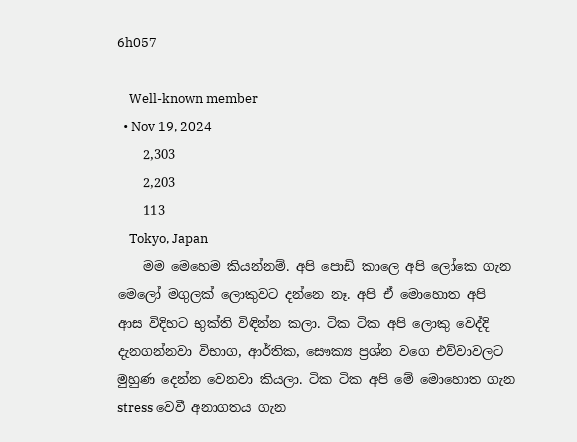6h057

    Well-known member
  • Nov 19, 2024
    2,303
    2,203
    113
    Tokyo, Japan
    මම මෙහෙම කියන්නම්. අපි පොඩි කාලෙ අපි ලෝකෙ ගැන මෙලෝ මගුලක් ලොකුවට දන්නෙ නෑ. අපි ඒ මොහොත අපි ආස විදිහට භුක්ති විඳින්න කලා. ටික ටික අපි ලොකු වෙද්දි දැනගන්නවා විභාග, ආර්තික, සෞක්‍ය ප්‍රශ්න වගෙ එව්වාවලට මුහුණ දෙන්න වෙනවා කියලා. ටික ටික අපි මේ මොහොත ගැන stress වෙවී අනාගතය ගැන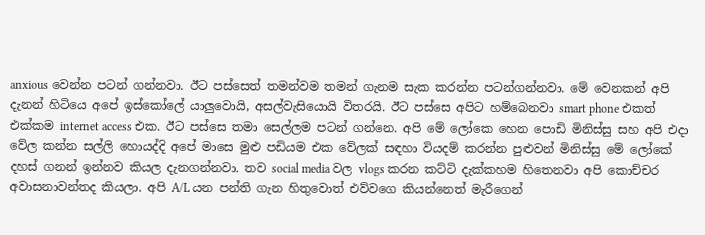anxious වෙන්න පටන් ගන්නවා. ඊට පස්සෙත් තමන්වම තමන් ගැනම සැක කරන්න පටන්ගන්නවා. මේ වෙනකන් අපි දැනන් හිටියෙ අපේ ඉස්කෝලේ යාලුවොයි, අසල්වැසියොයි විතරයි. ඊට පස්සෙ අපිට හම්බෙනවා smart phone එකත් එක්කම internet access එක. ඊට පස්සෙ තමා සෙල්ලම පටන් ගන්නෙ. අපි මේ ලෝකෙ හෙන පොඩි මිනිස්සු සහ අපි එදා වේල කන්න සල්ලි හොයද්දි අපේ මාසෙ මුළු පඩියම එක වේලක් සඳහා වියදම් කරන්න පුළුවන් මිනිස්සු මේ ලෝකේ දහස් ගනන් ඉන්නව කියල දැනගන්නවා. තව social media වල vlogs කරන කට්ටි දැක්කහම හිතෙනවා අපි කොච්චර අවාසනාවන්තද කියලා. අපි A/L යන පන්ති ගැන හිතුවොත් එව්වගෙ කියන්නෙත් මැරීගෙන්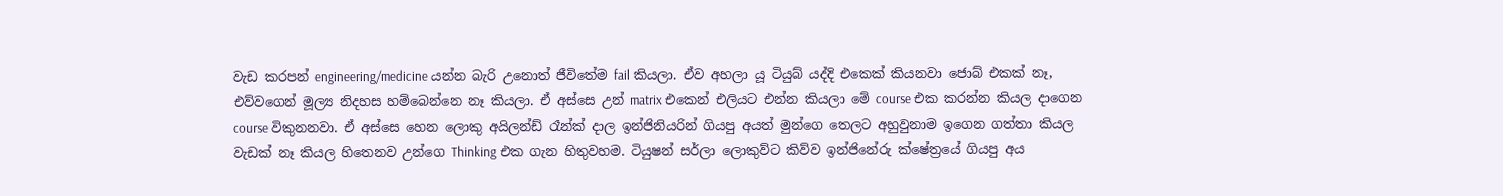වැඩ කරපන් engineering/medicine යන්න බැරි උනොත් ජීවිතේම fail කියලා. ඒව අහලා යූ ටියුබ් යද්දි එකෙක් කියනවා ජොබ් එකක් නෑ, එව්වගෙන් මූල්‍ය නිදහස හම්බෙන්නෙ නෑ කියලා. ඒ අස්සෙ උන් matrix එකෙන් එලියට එන්න කියලා මේ course එක කරන්න කියල දාගෙන course විකුනනවා. ඒ අස්සෙ හෙන ලොකු අයිලන්ඩ් රෑන්ක් දාල ඉන්ජිනියරින් ගියපු අයත් මුන්ගෙ තෙලට අහුවුනාම ඉගෙන ගත්තා කියල වැඩක් නෑ කියල හිතෙනව උන්ගෙ Thinking එක ගැන හිතුවහම. ටියුෂන් සර්ලා ලොකුව්ට කිව්ව ඉන්ජිනේරු ක්ෂේත්‍රයේ ගියපු අය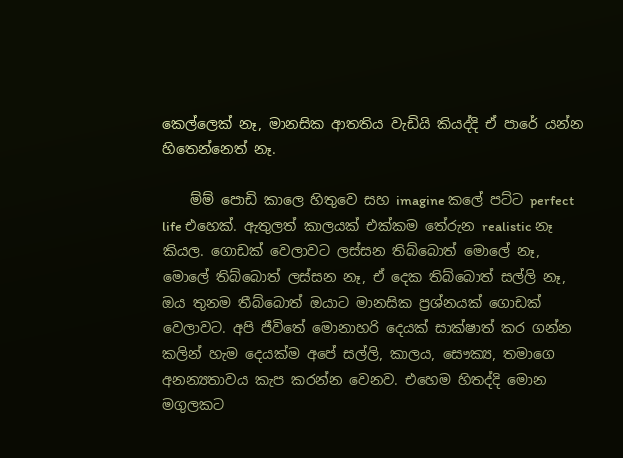කෙල්ලෙක් නෑ, මානසික ආතතිය වැඩියි කියද්දි ඒ පාරේ යන්න හිතෙන්නෙත් නෑ.

    ම්ම් පොඩි කාලෙ හිතුවෙ සහ imagine කලේ පට්ට perfect life එහෙක්. ඇතුලත් කාලයක් එක්කම තේරුන realistic නෑ කියල. ගොඩක් වෙලාවට ලස්සන තිබ්බොත් මොලේ නෑ, මොලේ තිබ්බොත් ලස්සන නෑ, ඒ දෙක තිබ්බොත් සල්ලි නෑ, ඔය තුනම තීබ්බොත් ඔයාට මානසික ප්‍රශ්නයක් ගොඩක් වෙලාවට. අපි ජීවිතේ මොනාහරි දෙයක් සාක්ෂාත් කර ගන්න කලින් හැම දෙයක්ම අපේ සල්ලි, කාලය, සෞක්‍ය, තමාගෙ අනන්‍යතාවය කැප කරන්න වෙනව. එහෙම හිතද්දි මොන මගුලකට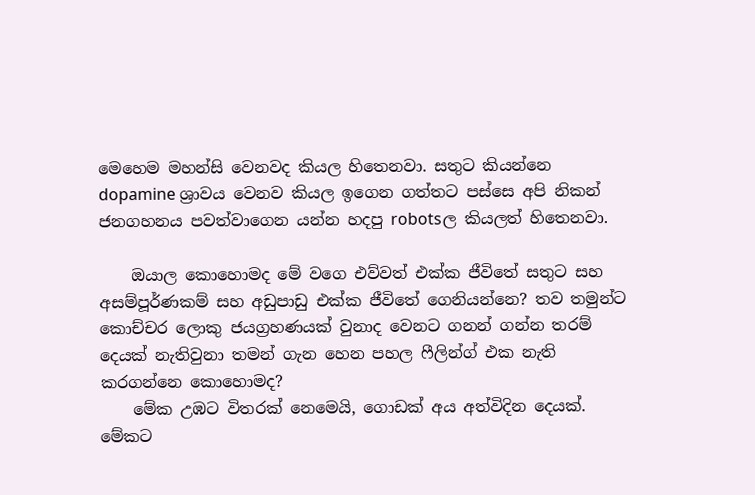මෙහෙම මහන්සි වෙනවද කියල හිතෙනවා. සතුට කියන්නෙ dopamine ශ්‍රාවය වෙනව කියල ඉගෙන ගත්තට පස්සෙ අපි නිකන් ජනගහනය පවත්වාගෙන යන්න හදපු robotsල කියලත් හිතෙනවා.

    ඔයාල කොහොමද මේ වගෙ එව්වත් එක්ක ජීවිතේ සතුට සහ අසම්පූර්ණකම් සහ අඩුපාඩු එක්ක ජීවිතේ ගෙනියන්නෙ? තව තමුන්ට කොච්චර ලොකු ජයග්‍රහණයක් වුනාද වෙනට ගනන් ගන්න තරම් දෙයක් නැතිවුනා තමන් ගැන හෙන පහල ෆීලින්ග් එක නැති කරගන්නෙ කොහොමද?
    මේක උඹට විතරක් නෙමෙයි, ගොඩක් අය අත්විදින දෙයක්. මේකට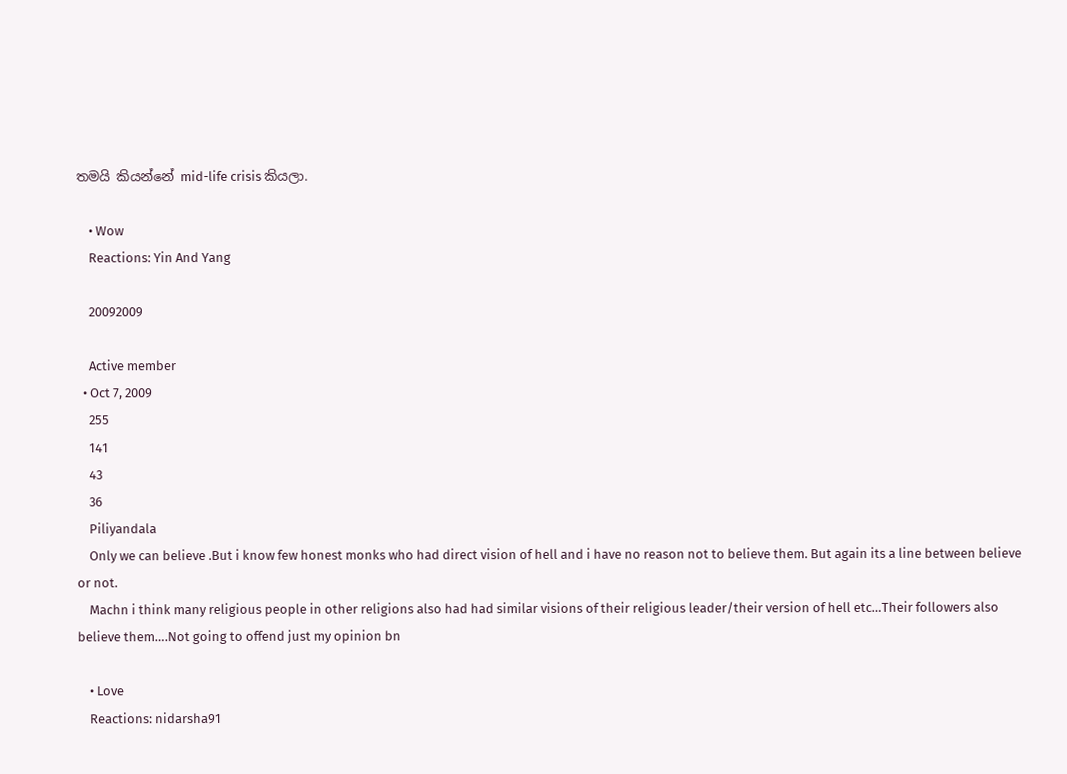තමයි කියන්නේ mid-life crisis කියලා.

    • Wow
    Reactions: Yin And Yang

    20092009

    Active member
  • Oct 7, 2009
    255
    141
    43
    36
    Piliyandala
    Only we can believe .But i know few honest monks who had direct vision of hell and i have no reason not to believe them. But again its a line between believe or not.
    Machn i think many religious people in other religions also had had similar visions of their religious leader/their version of hell etc…Their followers also believe them….Not going to offend just my opinion bn

    • Love
    Reactions: nidarsha91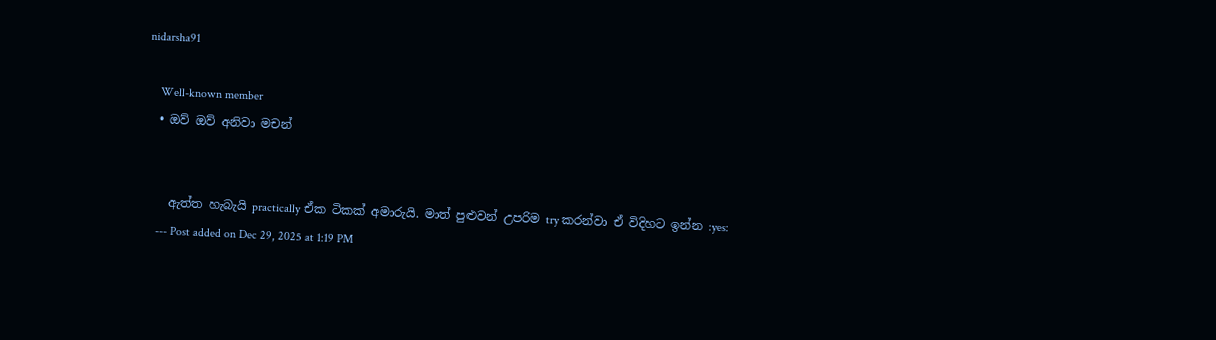nidarsha91

    Well-known member
  • ඔව් ඔව් අනිවා මචන්


    ඇත්ත හැබැයි practically ඒක ටිකක් අමාරුයි. මාත් පුළුවන් උපරිම try කරන්වා ඒ විදිහට ඉන්න :yes:
    --- Post added on Dec 29, 2025 at 1:19 PM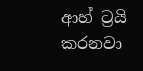ආහ් ට්‍රයි කරනවා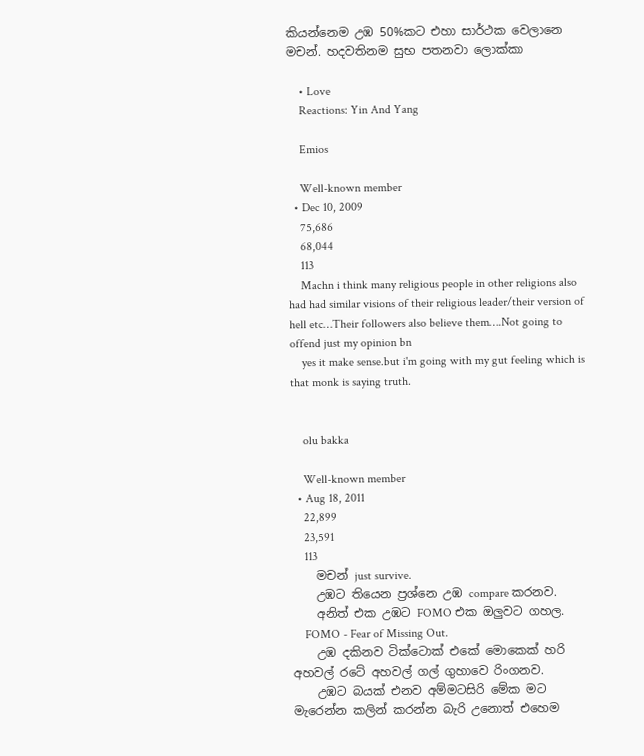කියන්නෙම උඹ 50%කට එහා සාර්ථක වෙලානෙ මචන්. හදවතිනම සුභ පතනවා ලොක්කා

    • Love
    Reactions: Yin And Yang

    Emios

    Well-known member
  • Dec 10, 2009
    75,686
    68,044
    113
    Machn i think many religious people in other religions also had had similar visions of their religious leader/their version of hell etc…Their followers also believe them….Not going to offend just my opinion bn
    yes it make sense.but i'm going with my gut feeling which is that monk is saying truth.


    olu bakka

    Well-known member
  • Aug 18, 2011
    22,899
    23,591
    113
    මචන් just survive.
    උඹට තියෙන ප්‍රශ්නෙ උඹ compare කරනව.
    අනිත් එක උඹට FOMO එක ඔලුවට ගහල.
    FOMO - Fear of Missing Out.
    උඹ දකිනව ටික්ටොක් එකේ මොකෙක් හරි අහවල් රටේ අහවල් ගල් ගුහාවෙ රිංගනව.
    උඹට බයක් එනව අම්මටසිරි මේක මට මැරෙන්න කලින් කරන්න බැරි උනොත් එහෙම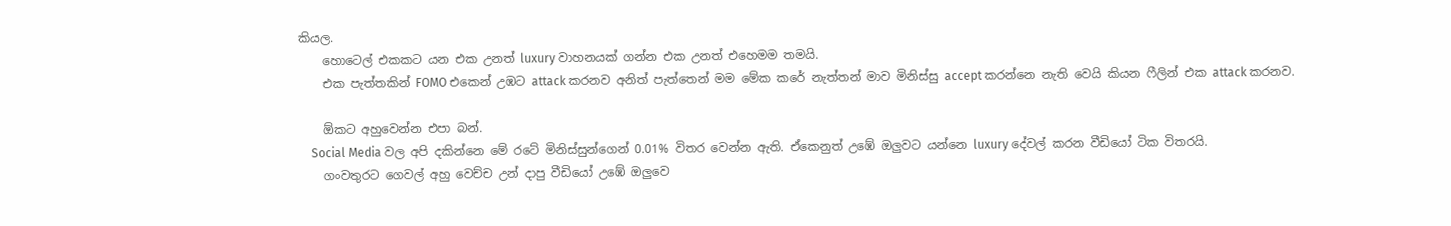කියල.
    හොටෙල් එකකට යන එක උනත් luxury වාහනයක් ගන්න එක උනත් එහෙමම තමයි.
    එක පැත්තකින් FOMO එකෙන් උඹට attack කරනව අනිත් පැත්තෙන් මම මේක කරේ නැත්තන් මාව මිනිස්සු accept කරන්නෙ නැති වෙයි කියන ෆීලින් එක attack කරනව.

    ඕකට අහුවෙන්න එපා බන්.
    Social Media වල අපි දකින්නෙ මේ රටේ මිනිස්සුන්ගෙන් 0.01% විතර වෙන්න ඇති. ඒකෙනුත් උඹේ ඔලුවට යන්නෙ luxury දේවල් කරන වීඩියෝ ටික විතරයි.
    ගංවතුරට ගෙවල් අහු වෙච්ච උන් දාපු වීඩියෝ උඹේ ඔලුවෙ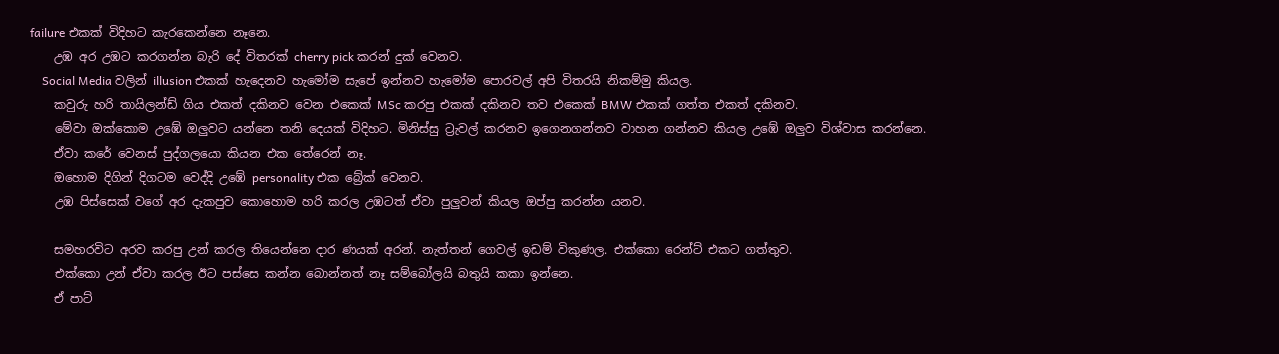failure එකක් විදිහට කැරකෙන්නෙ නෑනෙ.
    උඹ අර උඹට කරගන්න බැරි දේ විතරක් cherry pick කරන් දුක් වෙනව.
    Social Media වලින් illusion එකක් හැදෙනව හැමෝම සැපේ ඉන්නව හැමෝම පොරවල් අපි විතරයි නිකම්මු කියල.
    කවුරු හරි තායිලන්ඩ් ගිය එකත් දකිනව වෙන එකෙක් MSc කරපු එකක් දකිනව තව එකෙක් BMW එකක් ගත්ත එකත් දකිනව.
    මේවා ඔක්කොම උඹේ ඔලුවට යන්නෙ තනි දෙයක් විදිහට. මිනිස්සු ට්‍රැවල් කරනව ඉගෙනගන්නව වාහන ගන්නව කියල උඹේ ඔලුව විශ්වාස කරන්නෙ.
    ඒවා කරේ වෙනස් පුද්ගලයො කියන එක තේරෙන් නෑ.
    ඔහොම දිගින් දිගටම වෙද්දි උඹේ personality එක බ්‍රේක් වෙනව.
    උඹ පිස්සෙක් වගේ අර දැකපුව කොහොම හරි කරල උඹටත් ඒවා පුලුවන් කියල ඔප්පු කරන්න යනව.

    සමහරවිට අරව කරපු උන් කරල තියෙන්නෙ දාර ණයක් අරන්. නැත්තන් ගෙවල් ඉඩම් විකුණල. එක්කො රෙන්ට් එකට ගත්තුව.
    එක්කො උන් ඒවා කරල ඊට පස්සෙ කන්න බොන්නත් නෑ සම්බෝලයි බතුයි කකා ඉන්නෙ.
    ඒ පාට්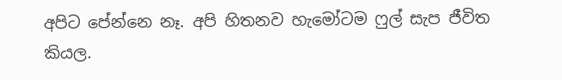අපිට පේන්නෙ නෑ. අපි හිතනව හැමෝටම ෆුල් සැප ජීවිත කියල.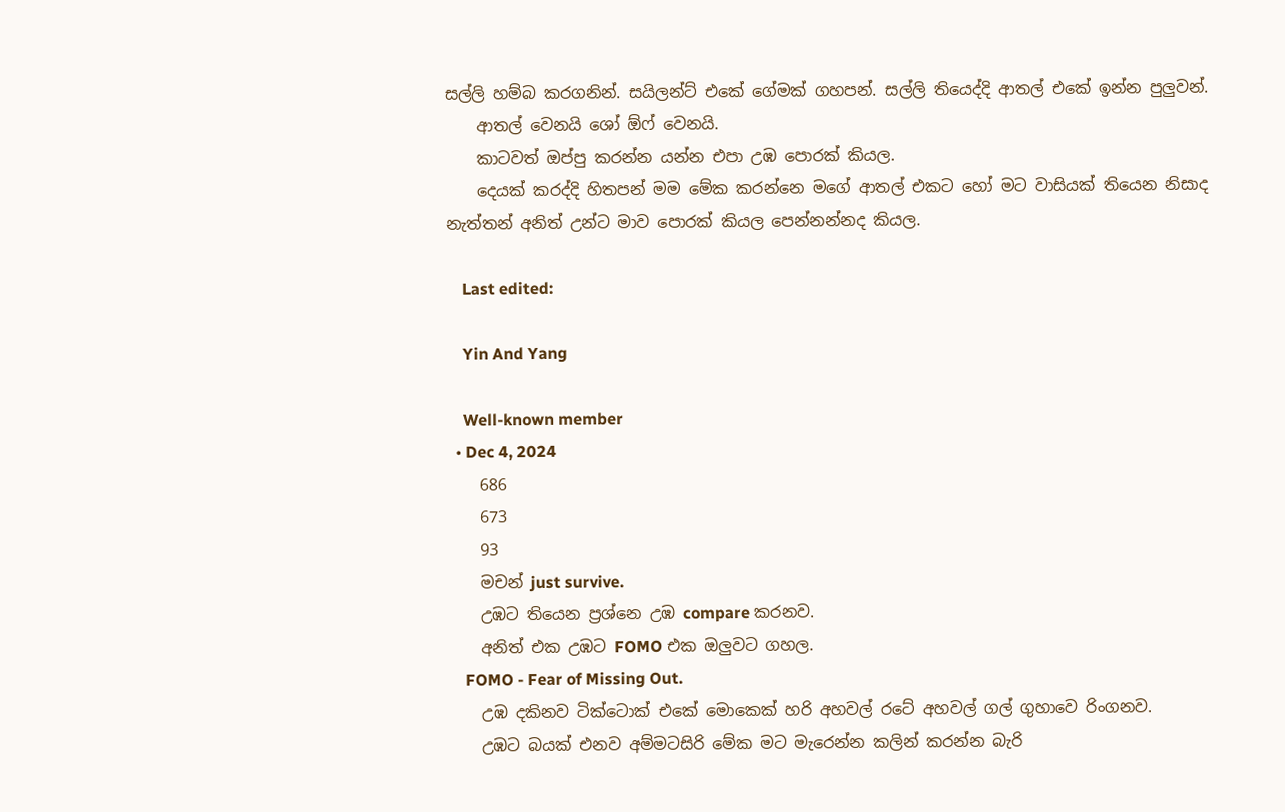සල්ලි හම්බ කරගනින්. සයිලන්ට් එකේ ගේමක් ගහපන්. සල්ලි තියෙද්දි ආතල් එකේ ඉන්න පුලුවන්.
    ආතල් වෙනයි ශෝ ඕෆ් වෙනයි.
    කාටවත් ඔප්පු කරන්න යන්න එපා උඹ පොරක් කියල.
    දෙයක් කරද්දි හිතපන් මම මේක කරන්නෙ මගේ ආතල් එකට හෝ මට වාසියක් තියෙන නිසාද නැත්තන් අනිත් උන්ට මාව පොරක් කියල පෙන්නන්නද කියල.

    Last edited:

    Yin And Yang

    Well-known member
  • Dec 4, 2024
    686
    673
    93
    මචන් just survive.
    උඹට තියෙන ප්‍රශ්නෙ උඹ compare කරනව.
    අනිත් එක උඹට FOMO එක ඔලුවට ගහල.
    FOMO - Fear of Missing Out.
    උඹ දකිනව ටික්ටොක් එකේ මොකෙක් හරි අහවල් රටේ අහවල් ගල් ගුහාවෙ රිංගනව.
    උඹට බයක් එනව අම්මටසිරි මේක මට මැරෙන්න කලින් කරන්න බැරි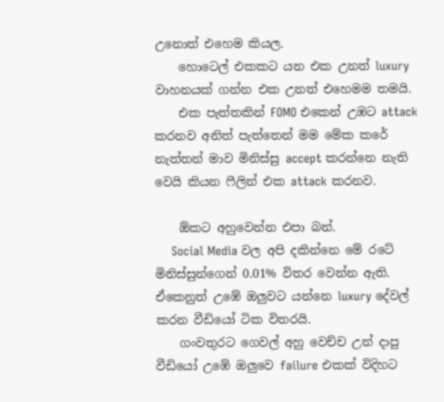උනොත් එහෙම කියල.
    හොටෙල් එකකට යන එක උනත් luxury වාහනයක් ගන්න එක උනත් එහෙමම තමයි.
    එක පැත්තකින් FOMO එකෙන් උඹට attack කරනව අනිත් පැත්තෙන් මම මේක කරේ නැත්තන් මාව මිනිස්සු accept කරන්නෙ නැති වෙයි කියන ෆීලින් එක attack කරනව.

    ඕකට අහුවෙන්න එපා බන්.
    Social Media වල අපි දකින්නෙ මේ රටේ මිනිස්සුන්ගෙන් 0.01% විතර වෙන්න ඇති. ඒකෙනුත් උඹේ ඔලුවට යන්නෙ luxury දේවල් කරන වීඩියෝ ටික විතරයි.
    ගංවතුරට ගෙවල් අහු වෙච්ච උන් දාපු වීඩියෝ උඹේ ඔලුවෙ failure එකක් විදිහට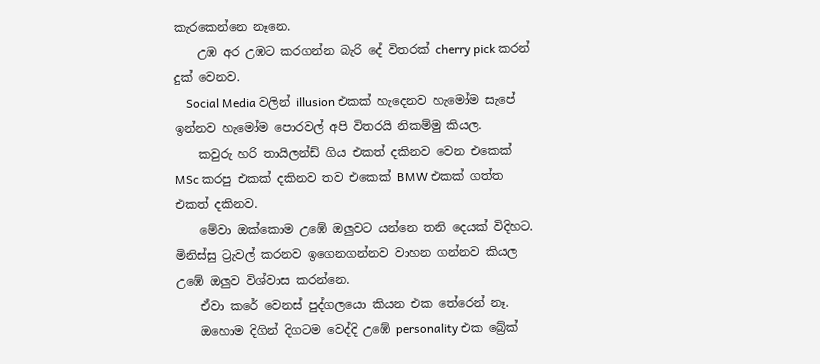කැරකෙන්නෙ නෑනෙ.
    උඹ අර උඹට කරගන්න බැරි දේ විතරක් cherry pick කරන් දුක් වෙනව.
    Social Media වලින් illusion එකක් හැදෙනව හැමෝම සැපේ ඉන්නව හැමෝම පොරවල් අපි විතරයි නිකම්මු කියල.
    කවුරු හරි තායිලන්ඩ් ගිය එකත් දකිනව වෙන එකෙක් MSc කරපු එකක් දකිනව තව එකෙක් BMW එකක් ගත්ත එකත් දකිනව.
    මේවා ඔක්කොම උඹේ ඔලුවට යන්නෙ තනි දෙයක් විදිහට. මිනිස්සු ට්‍රැවල් කරනව ඉගෙනගන්නව වාහන ගන්නව කියල උඹේ ඔලුව විශ්වාස කරන්නෙ.
    ඒවා කරේ වෙනස් පුද්ගලයො කියන එක තේරෙන් නෑ.
    ඔහොම දිගින් දිගටම වෙද්දි උඹේ personality එක බ්‍රේක්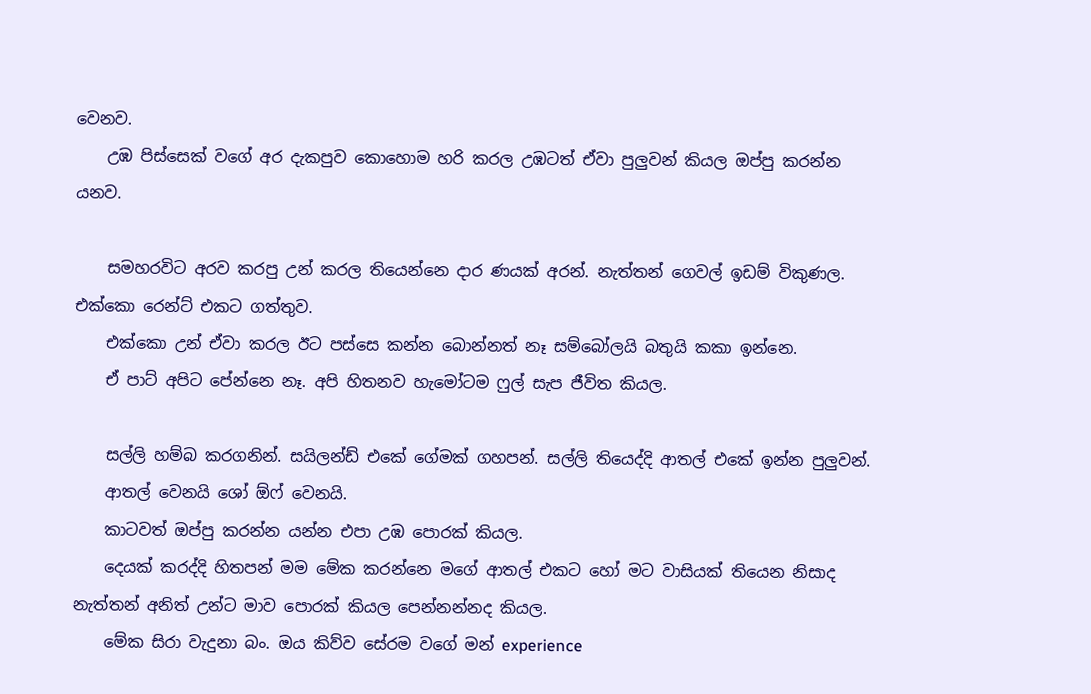වෙනව.
    උඹ පිස්සෙක් වගේ අර දැකපුව කොහොම හරි කරල උඹටත් ඒවා පුලුවන් කියල ඔප්පු කරන්න යනව.

    සමහරවිට අරව කරපු උන් කරල තියෙන්නෙ දාර ණයක් අරන්. නැත්තන් ගෙවල් ඉඩම් විකුණල. එක්කො රෙන්ට් එකට ගත්තුව.
    එක්කො උන් ඒවා කරල ඊට පස්සෙ කන්න බොන්නත් නෑ සම්බෝලයි බතුයි කකා ඉන්නෙ.
    ඒ පාට් අපිට පේන්නෙ නෑ. අපි හිතනව හැමෝටම ෆුල් සැප ජීවිත කියල.

    සල්ලි හම්බ කරගනින්. සයිලන්ඩ් එකේ ගේමක් ගහපන්. සල්ලි තියෙද්දි ආතල් එකේ ඉන්න පුලුවන්.
    ආතල් වෙනයි ශෝ ඕෆ් වෙනයි.
    කාටවත් ඔප්පු කරන්න යන්න එපා උඹ පොරක් කියල.
    දෙයක් කරද්දි හිතපන් මම මේක කරන්නෙ මගේ ආතල් එකට හෝ මට වාසියක් තියෙන නිසාද නැත්තන් අනිත් උන්ට මාව පොරක් කියල පෙන්නන්නද කියල.
    මේක සිරා වැදුනා බං. ඔය කිව්ව සේරම වගේ මන් experience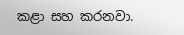කළා සහ කරනවා.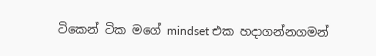ටිකෙන් ටික මගේ mindset එක හදාගන්නගමන්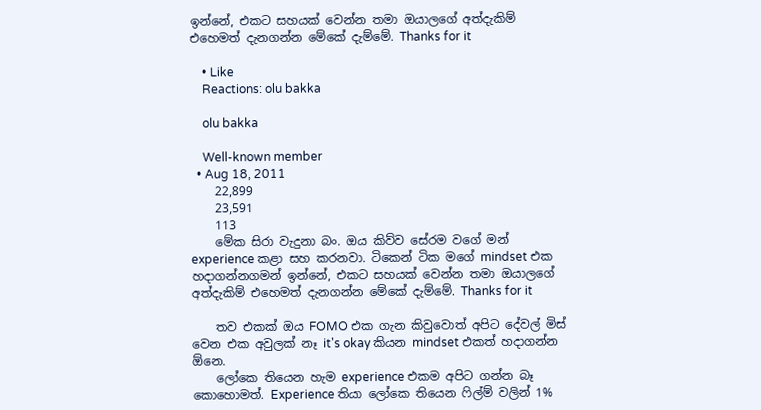ඉන්නේ, එකට සහයක් වෙන්න තමා ඔයාලගේ අත්දැකිම් එහෙමත් දැනගන්න මේකේ දැම්මේ. Thanks for it

    • Like
    Reactions: olu bakka

    olu bakka

    Well-known member
  • Aug 18, 2011
    22,899
    23,591
    113
    මේක සිරා වැදුනා බං. ඔය කිව්ව සේරම වගේ මන් experience කළා සහ කරනවා. ටිකෙන් ටික මගේ mindset එක හදාගන්නගමන් ඉන්නේ, එකට සහයක් වෙන්න තමා ඔයාලගේ අත්දැකිම් එහෙමත් දැනගන්න මේකේ දැම්මේ. Thanks for it

    තව එකක් ඔය FOMO එක ගැන කිවුවොත් අපිට දේවල් මිස් වෙන එක අවුලක් නෑ it's okay කියන mindset එකත් හදාගන්න ඕනෙ.
    ලෝකෙ තියෙන හැම experience එකම අපිට ගන්න බෑ කොහොමත්. Experience තියා ලෝකෙ තියෙන ෆිල්ම් වලින් 1%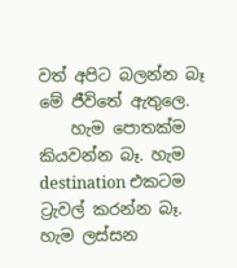වත් අපිට බලන්න බෑ මේ ජීවිතේ ඇතුලෙ.
    හැම පොතක්ම කියවන්න බෑ. හැම destination එකටම ට්‍රැවල් කරන්න බෑ. හැම ලස්සන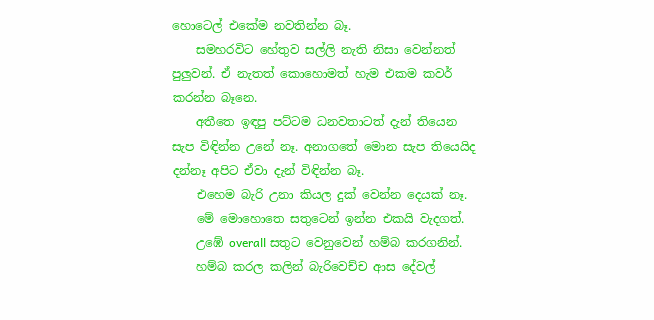හොටෙල් එකේම නවතින්න බෑ.
    සමහරවිට හේතුව සල්ලි නැති නිසා වෙන්නත් පුලුවන්. ඒ නැතත් කොහොමත් හැම එකම කවර් කරන්න බෑනෙ.
    අතීතෙ ඉඳපු පට්ටම ධනවතාටත් දැන් තියෙන සැප විඳින්න උනේ නෑ. අනාගතේ මොන සැප තියෙයිද දන්නෑ අපිට ඒවා දැන් විඳින්න බෑ.
    එහෙම බැරි උනා කියල දුක් වෙන්න දෙයක් නෑ.
    මේ මොහොතෙ සතුටෙන් ඉන්න එකයි වැදගත්.
    උඹේ overall සතුට වෙනුවෙන් හම්බ කරගනින්.
    හම්බ කරල කලින් බැරිවෙච්ච ආස දේවල්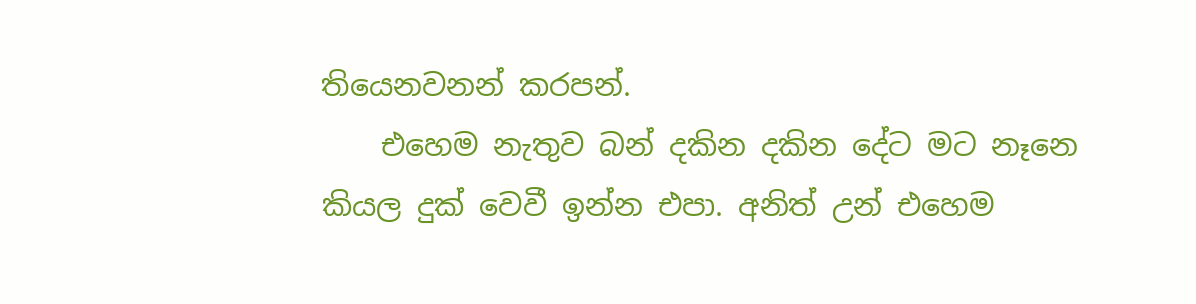තියෙනවනන් කරපන්.
    එහෙම නැතුව බන් දකින දකින දේට මට නෑනෙ කියල දුක් වෙවී ඉන්න එපා. අනිත් උන් එහෙම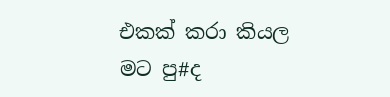එකක් කරා කියල මට පු#ද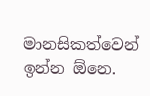මානසිකත්වෙන් ඉන්න ඕනෙ.